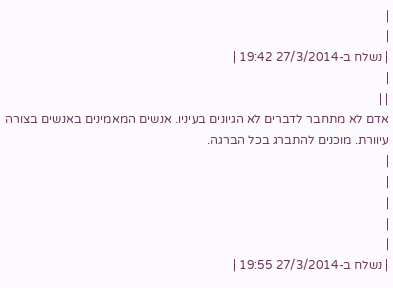|
|
| נשלח ב-27/3/2014 19:42 |
|
| |
אדם לא מתחבר לדברים לא הגיונים בעיניו. אנשים המאמינים באנשים בצורה עיוורת. מוכנים להתברג בכל הברגה.
|
|
|
|
|
| נשלח ב-27/3/2014 19:55 |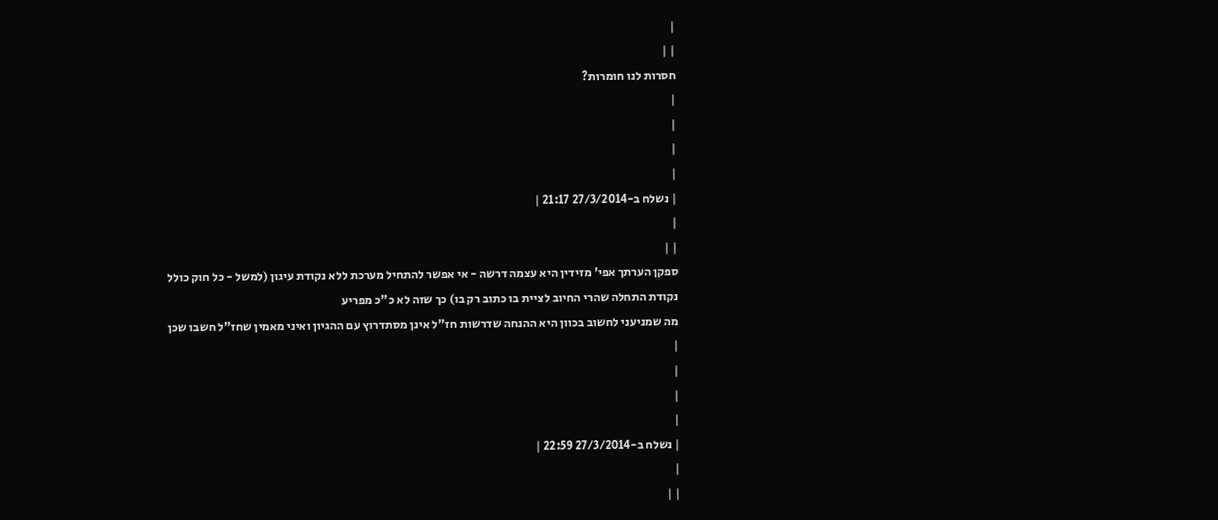|
| |
חסרות לנו חומרות?
|
|
|
|
| נשלח ב-27/3/2014 21:17 |
|
| |
ספקן הערתך אפי' מזידין היא עצמה דרשה - אי אפשר להתחיל מערכת ללא נקודת עיגון (למשל - כל חוק כולל נקודת התחלה שהרי החיוב לציית בו כתוב רק בו) כך שזה לא כ"כ מפריע
מה שמניעני לחשוב בכוון היא ההנחה שדרשות חז"ל אינן מסתדרוץ עם ההגיון ואיני מאמין שחז"ל חשבו שכן
|
|
|
|
| נשלח ב-27/3/2014 22:59 |
|
| |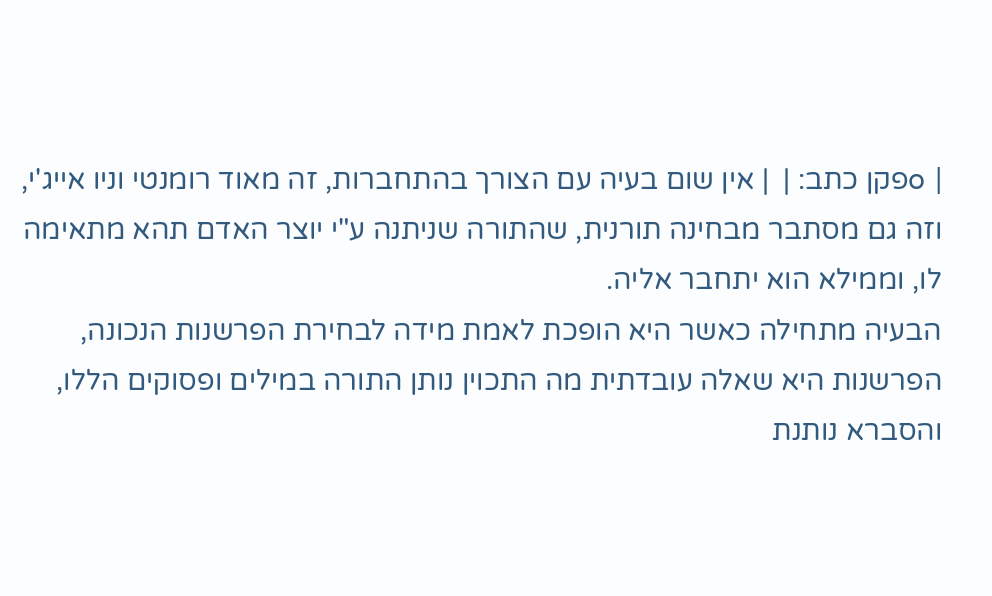| oפקן כתב: |  | אין שום בעיה עם הצורך בהתחברות, זה מאוד רומנטי וניו אייג'י, וזה גם מסתבר מבחינה תורנית, שהתורה שניתנה ע"י יוצר האדם תהא מתאימה לו, וממילא הוא יתחבר אליה.
הבעיה מתחילה כאשר היא הופכת לאמת מידה לבחירת הפרשנות הנכונה, הפרשנות היא שאלה עובדתית מה התכוין נותן התורה במילים ופסוקים הללו, והסברא נותנת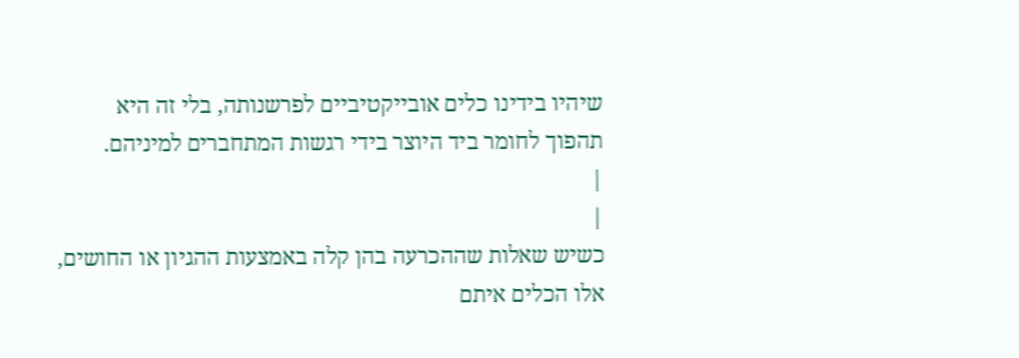שיהיו בידינו כלים אובייקטיביים לפרשנותה, בלי זה היא תהפוך לחומר ביד היוצר בידי רגשות המתחברים למיניהם.
|
|
כשיש שאלות שההכרעה בהן קלה באמצעות ההגיון או החושים, אלו הכלים איתם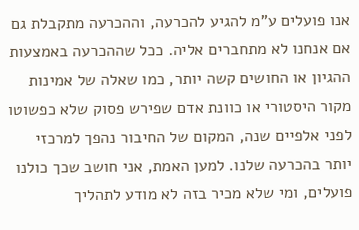אנו פועלים ע"מ להגיע להכרעה, וההכרעה מתקבלת גם אם אנחנו לא מתחברים אליה. ככל שההכרעה באמצעות ההגיון או החושים קשה יותר, כמו שאלה של אמינות מקור היסטורי או כוונת אדם שפירש פסוק שלא כפשוטו לפני אלפיים שנה, המקום של החיבור נהפך למרכזי יותר בהכרעה שלנו. למען האמת, אני חושב שכך כולנו פועלים, ומי שלא מכיר בזה לא מודע לתהליך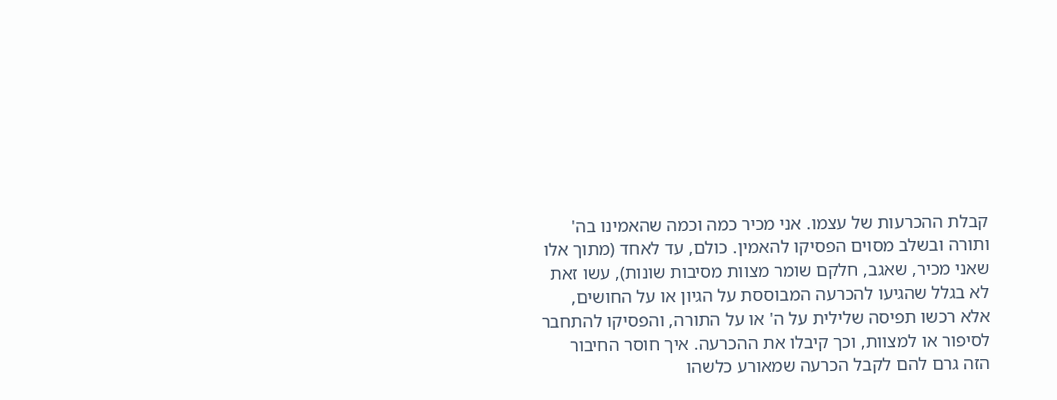קבלת ההכרעות של עצמו. אני מכיר כמה וכמה שהאמינו בה' ותורה ובשלב מסוים הפסיקו להאמין. כולם, עד לאחד (מתוך אלו שאני מכיר, שאגב, חלקם שומר מצוות מסיבות שונות), עשו זאת לא בגלל שהגיעו להכרעה המבוססת על הגיון או על החושים, אלא רכשו תפיסה שלילית על ה' או על התורה, והפסיקו להתחבר לסיפור או למצוות, וכך קיבלו את ההכרעה. איך חוסר החיבור הזה גרם להם לקבל הכרעה שמאורע כלשהו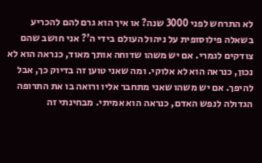לא התרחש לפני 3000 שנה? או איך הוא גרם להם להכריע בשאלה פילוסופית על ניהול העולם בידי ה'? אני חושב שהם צודקים לגמרי. אם יש משהו שדוחה אותך מאוד, כנראה הוא לא נכון, כנראה הוא לא אלוקי. ומה שאני טוען זה בדיוק כך, אבל להיפך. אם יש משהו שאני מתחבר אליו ורואה בו את התרופה הגדולה לנפש האדם, כנראה הוא אמיתי. מבחינתי זה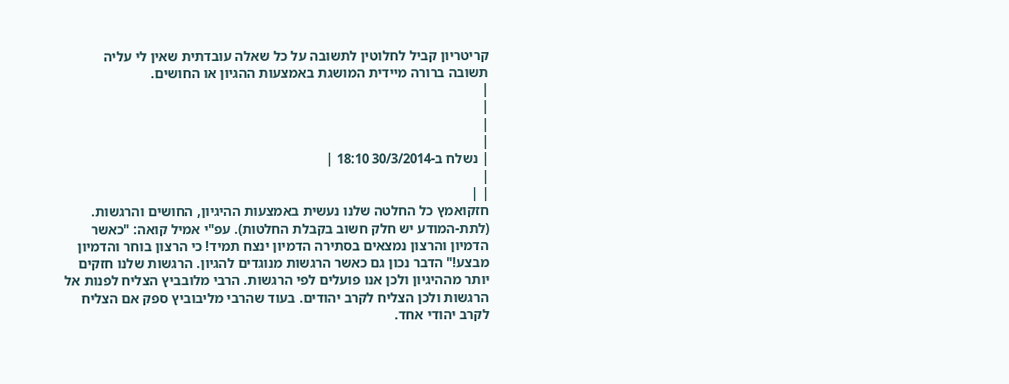קריטריון קביל לחלוטין לתשובה על כל שאלה עובדתית שאין לי עליה תשובה ברורה מיידית המושגת באמצעות ההגיון או החושים.
|
|
|
|
| נשלח ב-30/3/2014 18:10 |
|
| |
חזקואמץ כל החלטה שלנו נעשית באמצעות ההיגיון, החושים והרגשות. (לתת-המודע יש חלק חשוב בקבלת החלטות). עפ"י אמיל קואה: "כאשר הדמיון והרצון נמצאים בסתירה הדמיון ינצח תמיד! כי הרצון בוחר והדמיון מבצע!" הדבר נכון גם כאשר הרגשות מנוגדים להגיון. הרגשות שלנו חזקים יותר מההיגיון ולכן אנו פועלים לפי הרגשות. הרבי מלובביץ הצליח לפנות אל הרגשות ולכן הצליח לקרב יהודים. בעוד שהרבי מליבוביץ ספק אם הצליח לקרב יהודי אחד.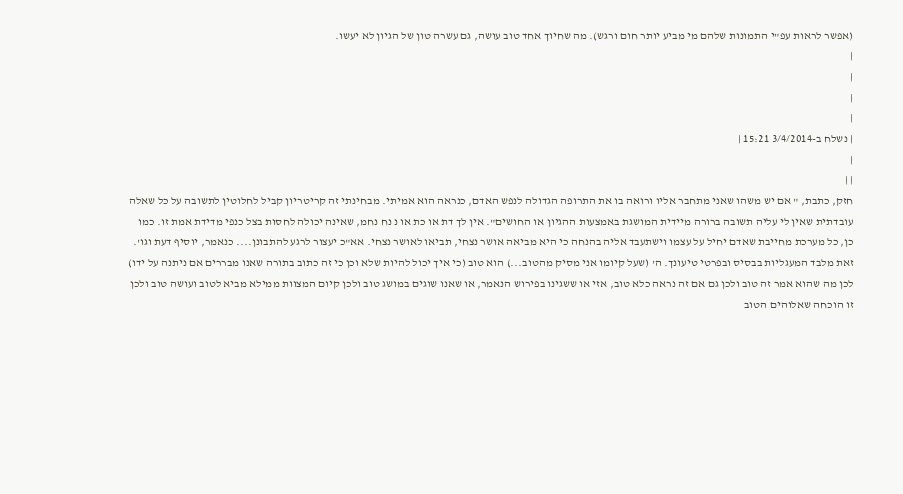(אפשר לראות עפ"י התמונות שלהם מי מביע יותר חום ורגש). מה שחיוך אחד טוב עושה, גם עשרה טון של הגיון לא יעשו.
|
|
|
|
| נשלח ב-3/4/2014 15:21 |
|
| |
חזק, כתבת, " אם יש משהו שאני מתחבר אליו ורואה בו את התרופה הגדולה לנפש האדם, כנראה הוא אמיתי. מבחינתי זה קריטריון קביל לחלוטין לתשובה על כל שאלה עובדתית שאין לי עליה תשובה ברורה מיידית המושגת באמצעות ההגיון או החושים". אין לך דת או כת או נ נח נחמ, שאינה יכולה לחסות בצל כנפי מדידת אמת זו. כמו כן, כל מערכת מחייבת שאדם יחיל על עצמו וישתעבד אליה בהנחה כי היא מביאה אושר נצחי, תביאו לאושר נצחי. אא"כ יעצור לרגע להתבונן.... כנאמר, יוסיף דעת וגו'. זאת מלבד המעגליות בבסיס ובפרטי טיעונך. ה' (שעל קיומו אני מסיק מהטוב...) הוא טוב (כי איך יכול להיות שלא וכן כי זה כתוב בתורה שאנו מבררים אם ניתנה על ידו) לכן מה שהוא אמר זה טוב ולכן גם אם זה נראה כלא טוב, אזי או ששגינו בפירוש הנאמר, או שאנו שוגים במושג טוב ולכן קיום המצוות ממילא מביא לטוב ועושה טוב ולכן זו הוכחה שאלוהים הטוב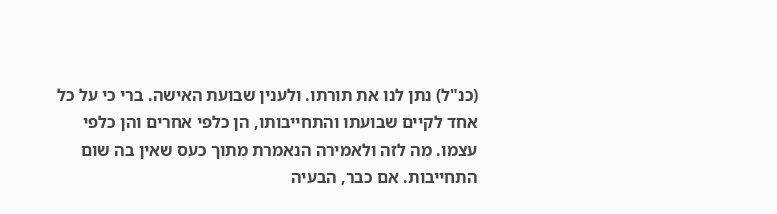(כנ"ל) נתן לנו את תורתו. ולענין שבועת האישה. ברי כי על כל אחד לקיים שבועתו והתחייבותו, הן כלפי אחרים והן כלפי עצמו. מה לזה ולאמירה הנאמרת מתוך כעס שאין בה שום התחייבות. אם כבר, הבעיה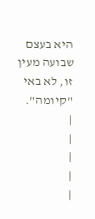היא בעצם שבועה מעין זו, לא באי "קיומה".
|
|
|
|
|